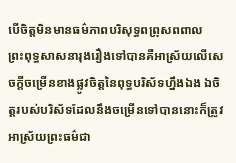បើចិត្តមិនមានធម៌ភាពបរិសុទ្ធពព្រុសពពាល
ព្រះពុទ្ធសាសនារុងរឿងទៅបានគឺអាស្រ័យលើសេចក្តីចម្រើនខាងផ្លូវចិត្តនៃពុទ្ធបរិស័ទហ្នឹងឯង ឯចិត្តរបស់បរិស័ទដែលនឹងចម្រើនទៅបាននោះក៏ត្រូវអាស្រ័យព្រះធម៌ជា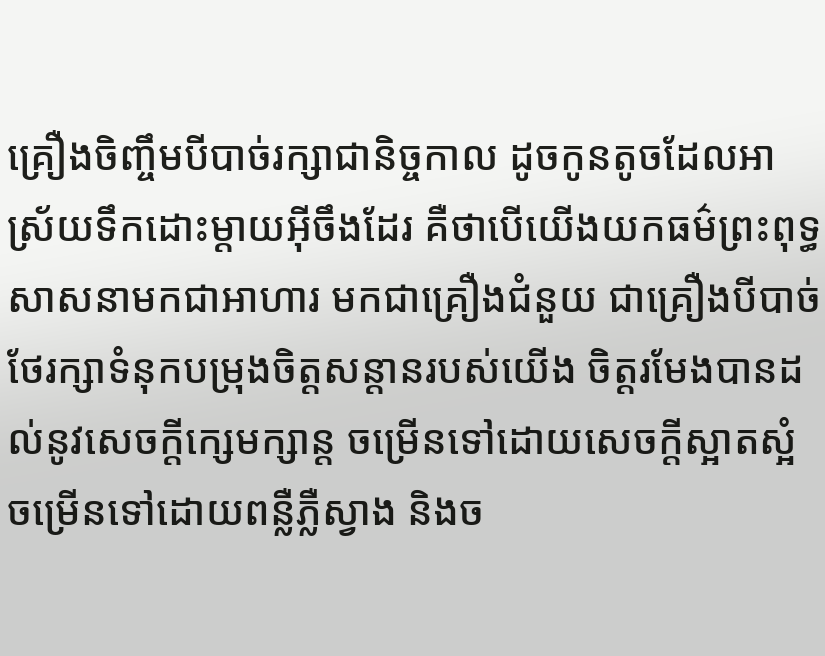គ្រឿងចិញ្ចឹមបីបាច់រក្សាជានិច្ចកាល ដូចកូនតូចដែលអាស្រ័យទឹកដោះម្តាយអ៊ីចឹងដែរ គឺថាបើយើងយកធម៌ព្រះពុទ្ធសាសនាមកជាអាហារ មកជាគ្រឿងជំនួយ ជាគ្រឿងបីបាច់ថែរក្សាទំនុកបម្រុងចិត្តសន្តានរបស់យើង ចិត្តរមែងបានដល់នូវសេចក្តីក្សេមក្សាន្ត ចម្រើនទៅដោយសេចក្តីស្អាតស្អំ ចម្រើនទៅដោយពន្លឺភ្លឺស្វាង និងច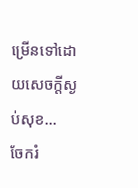ម្រើនទៅដោយសេចក្តីស្ងប់សុខ…
ចែករំ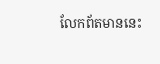លែកព័តមាននេះ